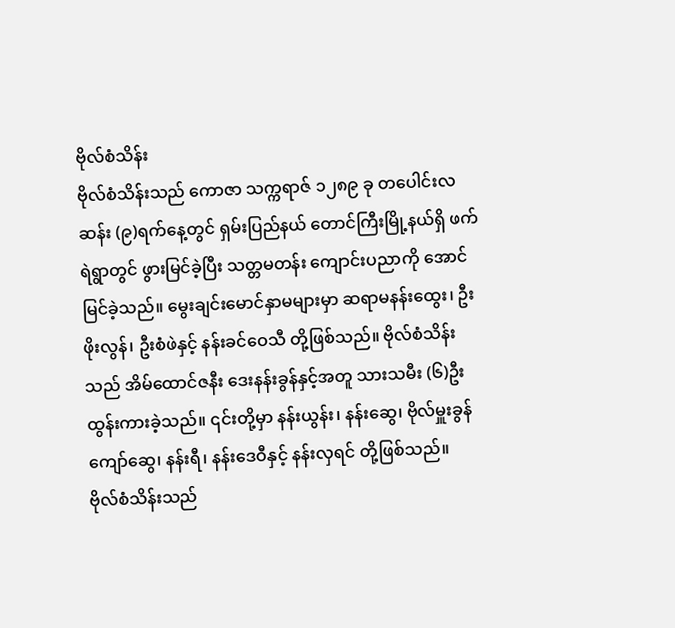ဗိုလ်စံသိန်း
ဗိုလ်စံသိန်းသည် ကောဇာ သက္ကရာဇ် ၁၂၈၉ ခု တပေါင်းလဆန်း (၉)ရက်နေ့တွင် ရှမ်းပြည်နယ် တောင်ကြီးမြို့နယ်ရှိ ဖက်ရဲရွာတွင် ဖွားမြင်ခဲ့ပြီး သတ္တမတန်း ကျောင်းပညာကို အောင်မြင်ခဲ့သည်။ မွေးချင်းမောင်နှာမများမှာ ဆရာမနန်းထွေး၊ ဦးဖိုးလွန်၊ ဦးစံဖဲနှင့် နန်းခင်ဝေသီ တို့ဖြစ်သည်။ ဗိုလ်စံသိန်းသည် အိမ်ထောင်ဇနီး ဒေးနန်းခွန်နှင့်အတူ သားသမီး (၆)ဦးထွန်းကားခဲ့သည်။ ၎င်းတို့မှာ နန်းယွန်း၊ နန်းဆွေ၊ ဗိုလ်မှူးခွန်ကျော်ဆွေ၊ နန်းရီ၊ နန်းဒေဝီနှင့် နန်းလှရင် တို့ဖြစ်သည်။
ဗိုလ်စံသိန်းသည်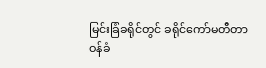မြင်းခြံခရိုင်တွင် ခရိုင်ကော်မတီတာဝန်ခံ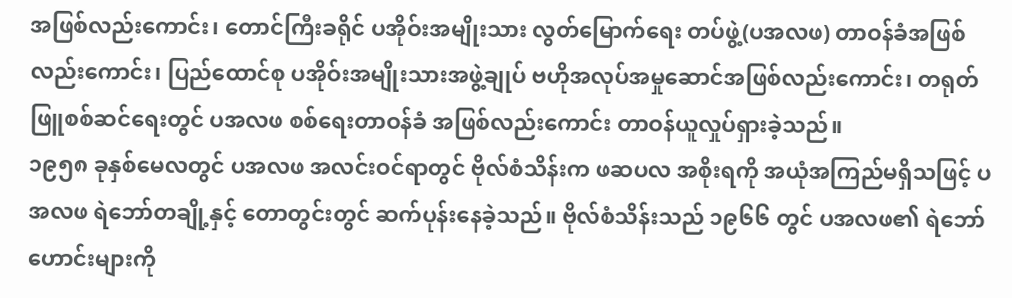အဖြစ်လည်းကောင်း၊ တောင်ကြီးခရိုင် ပအိုဝ်းအမျိုးသား လွတ်မြောက်ရေး တပ်ဖွဲ့(ပအလဖ) တာဝန်ခံအဖြစ်လည်းကောင်း၊ ပြည်ထောင်စု ပအိုဝ်းအမျိုးသားအဖွဲ့ချုပ် ဗဟိုအလုပ်အမှုဆောင်အဖြစ်လည်းကောင်း၊ တရုတ်ဖြူစစ်ဆင်ရေးတွင် ပအလဖ စစ်ရေးတာဝန်ခံ အဖြစ်လည်းကောင်း တာဝန်ယူလှုပ်ရှားခဲ့သည်။
၁၉၅၈ ခုနှစ်မေလတွင် ပအလဖ အလင်းဝင်ရာတွင် ဗိုလ်စံသိန်းက ဖဆပလ အစိုးရကို အယုံအကြည်မရှိသဖြင့် ပအလဖ ရဲဘော်တချို့နှင့် တောတွင်းတွင် ဆက်ပုန်းနေခဲ့သည်။ ဗိုလ်စံသိန်းသည် ၁၉၆၆ တွင် ပအလဖ၏ ရဲဘော်ဟောင်းများကို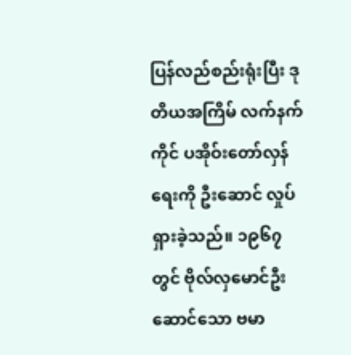ပြန်လည်စည်းရုံးပြီး ဒုတိယအကြိမ် လက်နက်ကိုင် ပအိုဝ်းတော်လှန်ရေးကို ဦးဆောင် လှုပ်ရှားခဲ့သည်။ ၁၉၆၇ တွင် ဗိုလ်လှမောင်ဦးဆောင်သော ဗမာ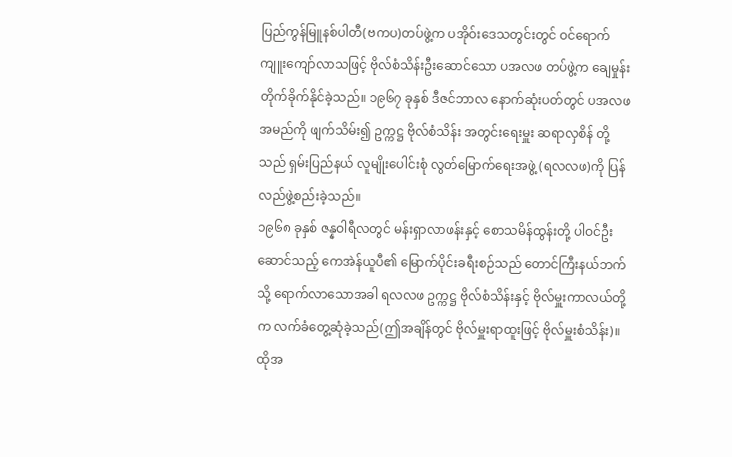ပြည်ကွန်မြူနစ်ပါတီ(ဗကပ)တပ်ဖွဲ့က ပအိုဝ်းဒေသတွင်းတွင် ဝင်ရောက်ကျူးကျော်လာသဖြင့် ဗိုလ်စံသိန်းဦးဆောင်သော ပအလဖ တပ်ဖွဲ့က ချေမှုန်းတိုက်ခိုက်နိုင်ခဲ့သည်။ ၁၉၆၇ ခုနှစ် ဒီဇင်ဘာလ နောက်ဆုံးပတ်တွင် ပအလဖ အမည်ကို ဖျက်သိမ်း၍ ဥက္ကဋ္ဌ ဗိုလ်စံသိန်း အတွင်းရေးမှူး ဆရာလှစိန် တို့သည် ရှမ်းပြည်နယ် လူမျိုးပေါင်းစုံ လွတ်မြောက်ရေးအဖွဲ့ (ရလလဖ)ကို ပြန်လည်ဖွဲ့စည်းခဲ့သည်။
၁၉၆၈ ခုနှစ် ဇန္နဝါရီလတွင် မန်းရှာလာဖန်းနှင့် စောသမိန်ထွန်းတို့ ပါဝင်ဦးဆောင်သည့် ကေအဲန်ယူပီ၏ မြောက်ပိုင်းခရီးစဉ်သည် တောင်ကြီးနယ်ဘက်သို့ ရောက်လာသောအခါ ရလလဖ ဥက္ကဋ္ဌ ဗိုလ်စံသိန်းနှင့် ဗိုလ်မှူးကာလယ်တို့က လက်ခံတွေ့ဆုံခဲ့သည်(ဤအချိန်တွင် ဗိုလ်မှူးရာထူးဖြင့် ဗိုလ်မှူးစံသိန်း)။ ထိုအ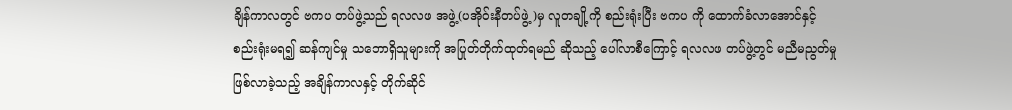ချိန်ကာလတွင် ဗကပ တပ်ဖွဲ့သည် ရလလဖ အဖွဲ့(ပအိုဝ်းနီတပ်ဖွဲ့)မှ လူတချို့ကို စည်းရုံးပြီး ဗကပ ကို ထောက်ခံလာအောင်နှင့် စည်းရုံးမရ၍ ဆန်ကျင်မှု သဘောရှိသူများကို အပြုတ်တိုက်ထုတ်ရမည် ဆိုသည့် ပေါ်လာစီကြောင့် ရလလဖ တပ်ဖွဲ့တွင် မညီမညွတ်မှု ဖြစ်လာခဲ့သည့် အချိန်ကာလနှင့် တိုက်ဆိုင်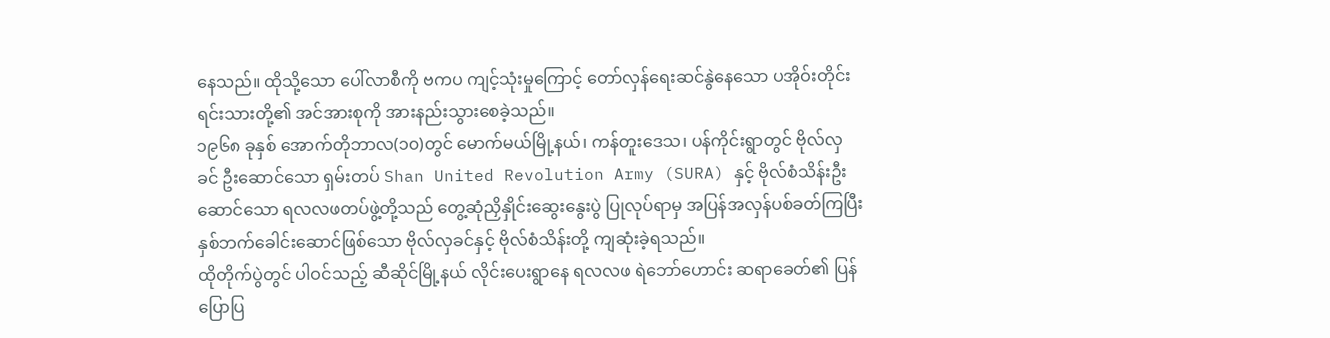နေသည်။ ထိုသို့သော ပေါ်လာစီကို ဗကပ ကျင့်သုံးမှုကြောင့် တော်လှန်ရေးဆင်နွဲနေသော ပအိုဝ်းတိုင်းရင်းသားတို့၏ အင်အားစုကို အားနည်းသွားစေခဲ့သည်။
၁၉၆၈ ခုနှစ် အောက်တိုဘာလ(၁၀)တွင် မောက်မယ်မြို့နယ်၊ ကန်တူးဒေသ၊ ပန်ကိုင်းရွာတွင် ဗိုလ်လှခင် ဦးဆောင်သော ရှမ်းတပ် Shan United Revolution Army (SURA) နှင့် ဗိုလ်စံသိန်းဦးဆောင်သော ရလလဖတပ်ဖွဲ့တို့သည် တွေ့ဆုံညှိနှိုင်းဆွေးနွေးပွဲ ပြုလုပ်ရာမှ အပြန်အလှန်ပစ်ခတ်ကြပြီး နှစ်ဘက်ခေါင်းဆောင်ဖြစ်သော ဗိုလ်လှခင်နှင့် ဗိုလ်စံသိန်းတို့ ကျဆုံးခဲ့ရသည်။
ထိုတိုက်ပွဲတွင် ပါဝင်သည့် ဆီဆိုင်မြို့နယ် လိုင်းပေးရွာနေ ရလလဖ ရဲဘော်ဟောင်း ဆရာခေတ်၏ ပြန်ပြောပြ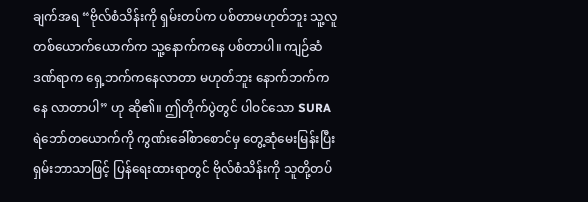ချက်အရ “ဗိုလ်စံသိန်းကို ရှမ်းတပ်က ပစ်တာမဟုတ်ဘူး သူ့လူတစ်ယောက်ယောက်က သူ့နောက်ကနေ ပစ်တာပါ။ ကျဉ်ဆံဒဏ်ရာက ရှေ့ဘက်ကနေလာတာ မဟုတ်ဘူး နောက်ဘက်ကနေ လာတာပါ” ဟု ဆို၏။ ဤတိုက်ပွဲတွင် ပါဝင်သော SURA ရဲဘော်တယောက်ကို ကွဏ်းခေါ်စာစောင်မှ တွေ့ဆုံမေးမြန်းပြီး ရှမ်းဘာသာဖြင့် ပြန်ရေးထားရာတွင် ဗိုလ်စံသိန်းကို သူတို့တပ်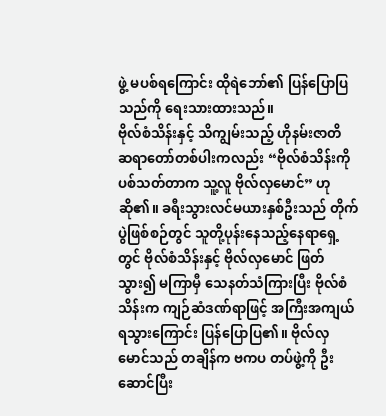ဖွဲ့ မပစ်ရကြောင်း ထိုရဲဘော်၏ ပြန်ပြောပြသည်ကို ရေးသားထားသည်။
ဗိုလ်စံသိန်းနှင့် သိကျွမ်းသည့် ဟိုနမ်းဇာတိ ဆရာတော်တစ်ပါးကလည်း “ဗိုလ်စံသိန်းကို ပစ်သတ်တာက သူ့လူ ဗိုလ်လှမောင်” ဟု ဆို၏။ ခရီးသွားလင်မယားနှစ်ဦးသည် တိုက်ပွဲဖြစ်စဉ်တွင် သူတို့ပုန်းနေသည့်နေရာရှေ့တွင် ဗိုလ်စံသိန်းနှင့် ဗိုလ်လှမောင် ဖြတ်သွား၍ မကြာမှီ သေနတ်သံကြားပြီး ဗိုလ်စံသိန်းက ကျဉ်ဆံဒဏ်ရာဖြင့် အကြီးအကျယ်ရသွားကြောင်း ပြန်ပြောပြ၏။ ဗိုလ်လှမောင်သည် တချိန်က ဗကပ တပ်ဖွဲ့ကို ဦးဆောင်ပြီး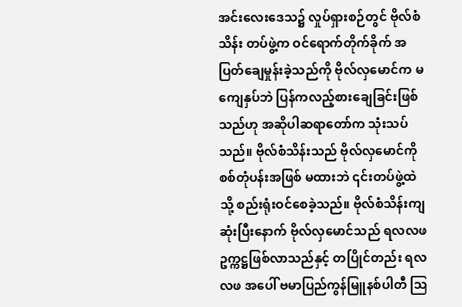အင်းလေးဒေသ၌ လှုပ်ရှားစဉ်တွင် ဗိုလ်စံသိန်း တပ်ဖွဲ့က ဝင်ရောက်တိုက်ခိုက် အပြတ်ချေမှုန်းခဲ့သည်ကို ဗိုလ်လှမောင်က မကျေနှပ်ဘဲ ပြန်ကလည့်စားချေခြင်းဖြစ်သည်ဟု အဆိုပါဆရာတော်က သုံးသပ်သည်။ ဗိုလ်စံသိန်းသည် ဗိုလ်လှမောင်ကို စစ်တုံပန်းအဖြစ် မထားဘဲ ၎င်းတပ်ဖွဲ့ထဲသို့ စည်းရုံးဝင်စေခဲ့သည်။ ဗိုလ်စံသိန်းကျဆုံးပြီးနောက် ဗိုလ်လှမောင်သည် ရလလဖ ဥက္ကဋ္ဌဖြစ်လာသည်နှင့် တပြိုင်တည်း ရလလဖ အပေါ် ဗမာပြည်ကွန်မြူနစ်ပါတီ ဩ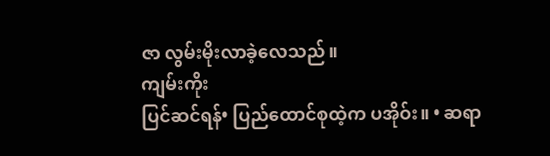ဇာ လွမ်းမိုးလာခဲ့လေသည်။
ကျမ်းကိုး
ပြင်ဆင်ရန်• ပြည်ထောင်စုထဲ့က ပအိုဝ်း။ • ဆရာ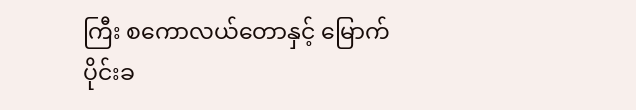ကြီး စကောလယ်တောနှင့် မြောက်ပိုင်းခ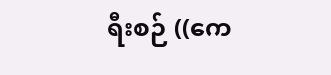ရီးစဉ် ((ကေ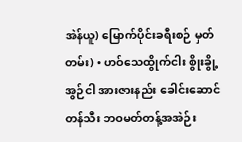အဲန်ယူ) မြောက်ပိုင်းခရီးစဉ် မှတ်တမ်း) • ဟဝ်သေထွိုက်ငါး စွိုးခွို့အွဉ်ငါ အားဇားနည်း ခေါင်းဆောင်တန်သီး ဘဝမတ်တန့်အအဲဉ်း